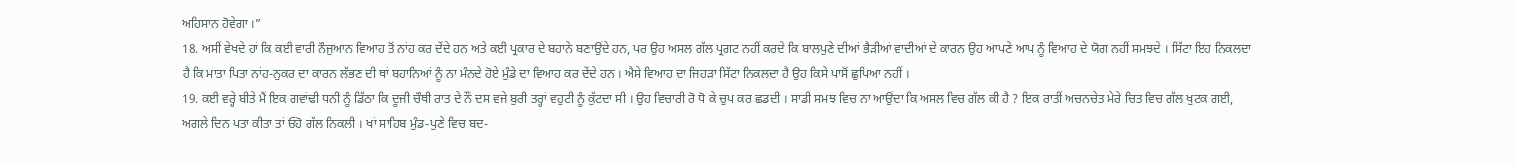ਅਹਿਸਾਨ ਹੋਵੇਗਾ ।”
18. ਅਸੀਂ ਵੇਖਦੇ ਹਾਂ ਕਿ ਕਈ ਵਾਰੀ ਨੌਜੁਆਨ ਵਿਆਹ ਤੋਂ ਨਾਂਹ ਕਰ ਦੇਂਦੇ ਹਨ ਅਤੇ ਕਈ ਪ੍ਰਕਾਰ ਦੇ ਬਹਾਨੇ ਬਣਾਉਂਦੇ ਹਨ, ਪਰ ਉਹ ਅਸਲ ਗੱਲ ਪ੍ਰਗਟ ਨਹੀਂ ਕਰਦੇ ਕਿ ਬਾਲਪੁਣੇ ਦੀਆਂ ਭੈੜੀਆਂ ਵਾਦੀਆਂ ਦੇ ਕਾਰਨ ਉਹ ਆਪਣੇ ਆਪ ਨੂੰ ਵਿਆਹ ਦੇ ਯੋਗ ਨਹੀਂ ਸਮਝਦੇ । ਸਿੱਟਾ ਇਹ ਨਿਕਲਦਾ ਹੈ ਕਿ ਮਾਤਾ ਪਿਤਾ ਨਾਂਹ-ਨੁਕਰ ਦਾ ਕਾਰਨ ਲੱਭਣ ਦੀ ਥਾਂ ਬਹਾਨਿਆਂ ਨੂੰ ਨਾ ਮੰਨਦੇ ਹੋਏ ਮੁੰਡੇ ਦਾ ਵਿਆਹ ਕਰ ਦੇਂਦੇ ਹਨ । ਐਸੇ ਵਿਆਹ ਦਾ ਜਿਹੜਾ ਸਿੱਟਾ ਨਿਕਲਦਾ ਹੈ ਉਹ ਕਿਸੇ ਪਾਸੋਂ ਛੁਪਿਆ ਨਹੀਂ ।
19. ਕਈ ਵਰ੍ਹੇ ਬੀਤੇ ਮੈਂ ਇਕ ਗਵਾਂਢੀ ਧਨੀ ਨੂੰ ਡਿੱਠਾ ਕਿ ਦੂਜੀ ਚੌਥੀ ਰਾਤ ਦੇ ਨੌਂ ਦਸ ਵਜੇ ਬੁਰੀ ਤਰ੍ਹਾਂ ਵਹੁਟੀ ਨੂੰ ਕੁੱਟਦਾ ਸੀ । ਉਹ ਵਿਚਾਰੀ ਰੋ ਧੋ ਕੇ ਚੁਪ ਕਰ ਛਡਦੀ । ਸਾਡੀ ਸਮਝ ਵਿਚ ਨਾ ਆਉਂਦਾ ਕਿ ਅਸਲ ਵਿਚ ਗੱਲ ਕੀ ਹੈ ? ਇਕ ਰਾਤੀਂ ਅਚਨਚੇਤ ਮੇਰੇ ਚਿਤ ਵਿਚ ਗੱਲ ਖੁਟਕ ਗਈ, ਅਗਲੇ ਦਿਨ ਪਤਾ ਕੀਤਾ ਤਾਂ ਓਹੋ ਗੱਲ ਨਿਕਲੀ । ਖਾਂ ਸਾਹਿਬ ਮੁੰਡ-ਪੁਣੇ ਵਿਚ ਬਦ-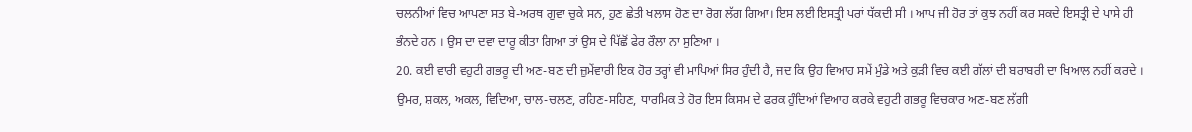ਚਲਨੀਆਂ ਵਿਚ ਆਪਣਾ ਸਤ ਬੇ-ਅਰਥ ਗੁਵਾ ਚੁਕੇ ਸਨ, ਹੁਣ ਛੇਤੀ ਖਲਾਸ ਹੋਣ ਦਾ ਰੋਗ ਲੱਗ ਗਿਆ। ਇਸ ਲਈ ਇਸਤ੍ਰੀ ਪਰਾਂ ਧੱਕਦੀ ਸੀ । ਆਪ ਜੀ ਹੋਰ ਤਾਂ ਕੁਝ ਨਹੀਂ ਕਰ ਸਕਦੇ ਇਸਤ੍ਰੀ ਦੇ ਪਾਸੇ ਹੀ ਭੰਨਦੇ ਹਨ । ਉਸ ਦਾ ਦਵਾ ਦਾਰੂ ਕੀਤਾ ਗਿਆ ਤਾਂ ਉਸ ਦੇ ਪਿੱਛੋਂ ਫੇਰ ਰੌਲਾ ਨਾ ਸੁਣਿਆ ।
20. ਕਈ ਵਾਰੀ ਵਹੁਟੀ ਗਭਰੂ ਦੀ ਅਣ-ਬਣ ਦੀ ਜ਼ੁਮੇਂਵਾਰੀ ਇਕ ਹੋਰ ਤਰ੍ਹਾਂ ਵੀ ਮਾਪਿਆਂ ਸਿਰ ਹੁੰਦੀ ਹੈ, ਜਦ ਕਿ ਉਹ ਵਿਆਹ ਸਮੇਂ ਮੁੰਡੇ ਅਤੇ ਕੁੜੀ ਵਿਚ ਕਈ ਗੱਲਾਂ ਦੀ ਬਰਾਬਰੀ ਦਾ ਖਿਆਲ ਨਹੀਂ ਕਰਦੇ । ਉਮਰ, ਸ਼ਕਲ, ਅਕਲ, ਵਿਦਿਆ, ਚਾਲ-ਚਲਣ, ਰਹਿਣ-ਸਹਿਣ, ਧਾਰਮਿਕ ਤੇ ਹੋਰ ਇਸ ਕਿਸਮ ਦੇ ਫਰਕ ਹੁੰਦਿਆਂ ਵਿਆਹ ਕਰਕੇ ਵਹੁਟੀ ਗਭਰੂ ਵਿਚਕਾਰ ਅਣ-ਬਣ ਲੱਗੀ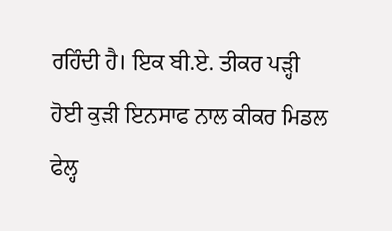ਰਹਿੰਦੀ ਹੈ। ਇਕ ਬੀ.ਏ. ਤੀਕਰ ਪੜ੍ਹੀ ਹੋਈ ਕੁੜੀ ਇਨਸਾਫ ਨਾਲ ਕੀਕਰ ਮਿਡਲ ਫੇਲ੍ਹ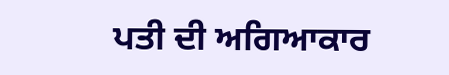ਪਤੀ ਦੀ ਅਗਿਆਕਾਰ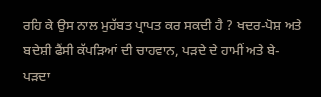ਰਹਿ ਕੇ ਉਸ ਨਾਲ ਮੁਹੱਬਤ ਪ੍ਰਾਪਤ ਕਰ ਸਕਦੀ ਹੈ ? ਖਦਰ-ਪੋਸ਼ ਅਤੇ ਬਦੇਸ਼ੀ ਫੈਂਸੀ ਕੱਪੜਿਆਂ ਦੀ ਚਾਹਵਾਨ, ਪੜਦੇ ਦੇ ਹਾਮੀਂ ਅਤੇ ਬੇ-ਪੜਦਾ